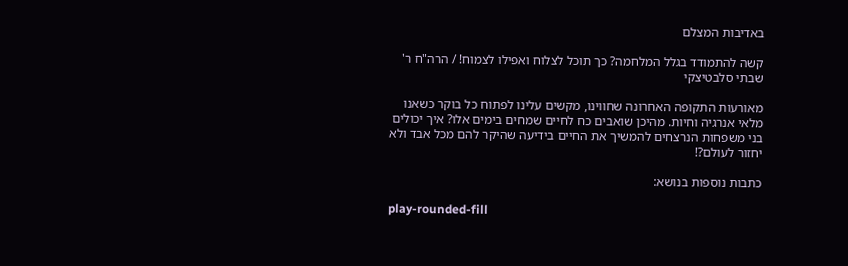באדיבות המצלם

קשה להתמודד בגלל המלחמה? כך תוכל לצלוח ואפילו לצמוח! / הרה"ח ר' שבתי סלבטיצקי

מאורעות התקופה האחרונה שחווינו, מקשים עלינו לפתוח כל בוקר כשאנו מלאי אנרגיה וחיות. מהיכן שואבים כח לחיים שמחים בימים אלו? איך יכולים בני משפחות הנרצחים להמשיך את החיים בידיעה שהיקר להם מכל אבד ולא יחזור לעולם?!

כתבות נוספות בנושא:

play-rounded-fill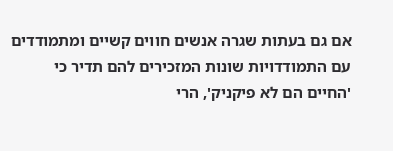אם גם בעתות שגרה אנשים חווים קשיים ומתמודדים עם התמודדויות שונות המזכירים להם תדיר כי 'החיים הם לא פיקניק', הרי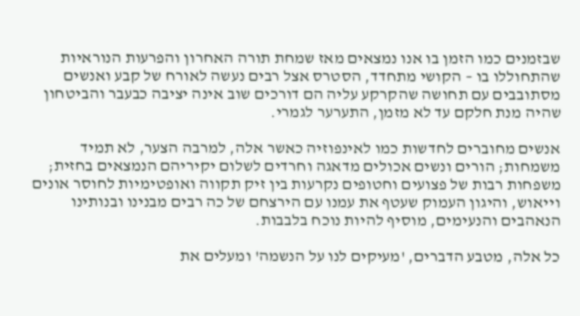שבזמנים כמו הזמן בו אנו נמצאים מאז שמחת תורה האחרון והפרעות הנוראיות שהתחוללו בו – הקושי מתחדד, הסטרס אצל רבים נעשה לאורח של קבע ואנשים מסתובבים עם תחושה שהקרקע עליה הם דורכים שוב אינה יציבה כבעבר והביטחון שהיה מנת חלקם עד לא מזמן, התערער לגמרי.

אנשים מחוברים לחדשות כמו לאינפוזיה כאשר אלה, למרבה הצער, לא תמיד משמחות; הורים ונשים אכולים מדאגה וחרדים לשלום יקיריהם הנמצאים בחזית; משפחות רבות של פצועים וחטופים נקרעות בין זיק תקווה ואופטימיות לחוסר אונים וייאוש, והיגון העמוק שעטף את עמנו עם הירצחם של כה רבים מבנינו ובנותינו הנאהבים והנעימים, מוסיף להיות נוכח בלבבות.

כל אלה, מטבע הדברים, 'מעיקים לנו על הנשמה' ומעלים את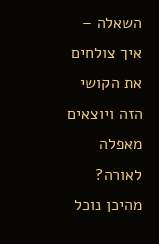השאלה – איך צולחים את הקושי הזה ויוצאים מאפלה לאורה? מהיכן נוכל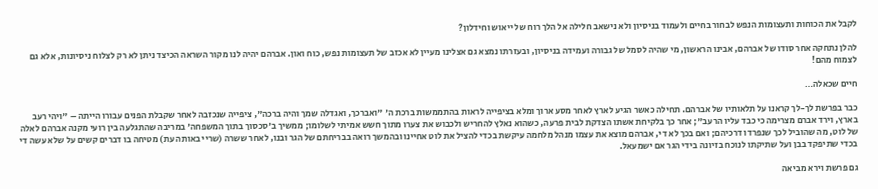לקבל את הכוחות ותעצומות הנפש לבחור בחיים ולעמוד בניסיון ולא נישאב חלילה אל הלך רוח של ייאוש וחידלון?

להלן נתחקה אחר סודו של אברהם, אבינו הראשון, מי שהיה לסמל של גבורה ועמידה בניסיון, ובעזרתו נמצא גם אצלינו מעיין לא אכזב של תעצומות נפש, כוח ואון. אברהם יהיה לנו מקור השראה הכיצד ניתן לא רק לצלוח ניסיונות, אלא גם לצמוח מהם!

חיים שכאלה…

כבר בפרשת לך-לך קראנו על תלאותיו של אברהם. תחילה כאשר הגיע לארץ לאחר מסע ארוך ומלא בציפייה לראות בהתממשות ברכת ה' "ואברכך, ואגדלה שמך והיה ברכה", ציפייה שנכזבה לאחר שקבלת הפנים עבורו הייתה – "ויהי רעב בארץ, וירד אברם מצרימה כי כבד עליו הרעב"; אחר כך בלקיחת אשתו הצדקת לבית פרעה, כשהוא נאלץ להחריש ולכבוש את צערו מתוך חשש אמיתי לשלומו; ממשיך ב'סכסוך בתוך המשפחה' במריבה שהתגלעה בין רועי מקנה אברהם לאלה של לוט, מה שהוביל לכך שנפרדו דרכיהם; ואם בכך לא די, אברהם מוצא את עצמו מנהל מלחמה עיקשת בכדי להציל את לוט אחיינו ובהמשך רואה בבריחתם של הגר ובנו, לאחר ששרה (שריי באותה עת) מטיחה בו דברים קשים על שלא עשה די בכדי שתיפקד בבן ועל שתיקתו לנוכח בזיונה בידי הגר אם ישמעאל.

גם פרשת וירא מביאה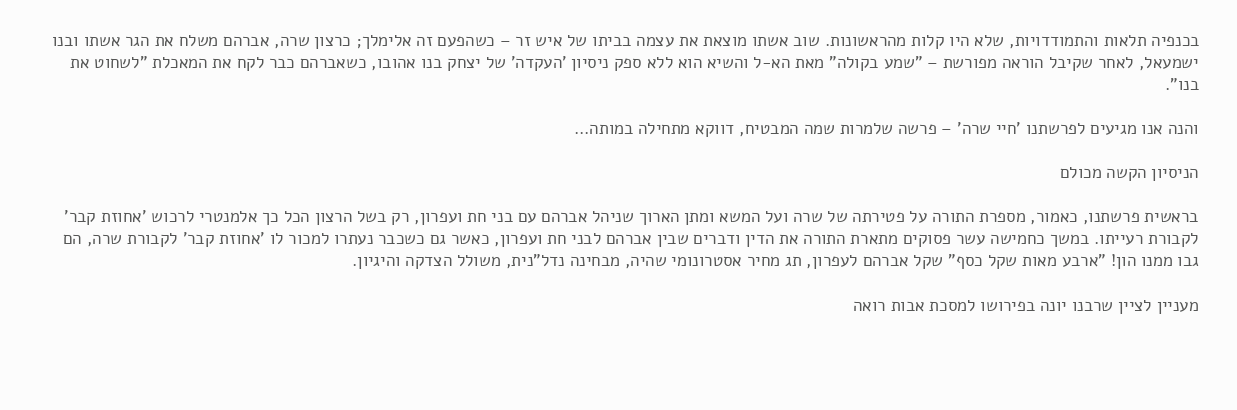בכנפיה תלאות והתמודדויות, שלא היו קלות מהראשונות. שוב אשתו מוצאת את עצמה בביתו של איש זר – כשהפעם זה אלימלך; כרצון שרה, אברהם משלח את הגר אשתו ובנו ישמעאל, לאחר שקיבל הוראה מפורשת – "שמע בקולה" מאת הא-ל והשיא הוא ללא ספק ניסיון 'העקדה' של יצחק בנו אהובו, כשאברהם כבר לקח את המאכלת "לשחוט את בנו".

והנה אנו מגיעים לפרשתנו 'חיי שרה' – פרשה שלמרות שמה המבטיח, דווקא מתחילה במותה…

הניסיון הקשה מכולם

בראשית פרשתנו, כאמור, מספרת התורה על פטירתה של שרה ועל המשא ומתן הארוך שניהל אברהם עם בני חת ועפרון, רק בשל הרצון הכל כך אלמנטרי לרכוש 'אחוזת קבר' לקבורת רעייתו. במשך כחמישה עשר פסוקים מתארת התורה את הדין ודברים שבין אברהם לבני חת ועפרון, כאשר גם כשכבר נעתרו למכור לו 'אחוזת קבר' לקבורת שרה, הם גבו ממנו הון! "ארבע מאות שקל כסף" שקל אברהם לעפרון, תג מחיר אסטרונומי שהיה, מבחינה נדל"נית, משולל הצדקה והיגיון.

מעניין לציין שרבנו יונה בפירושו למסכת אבות רואה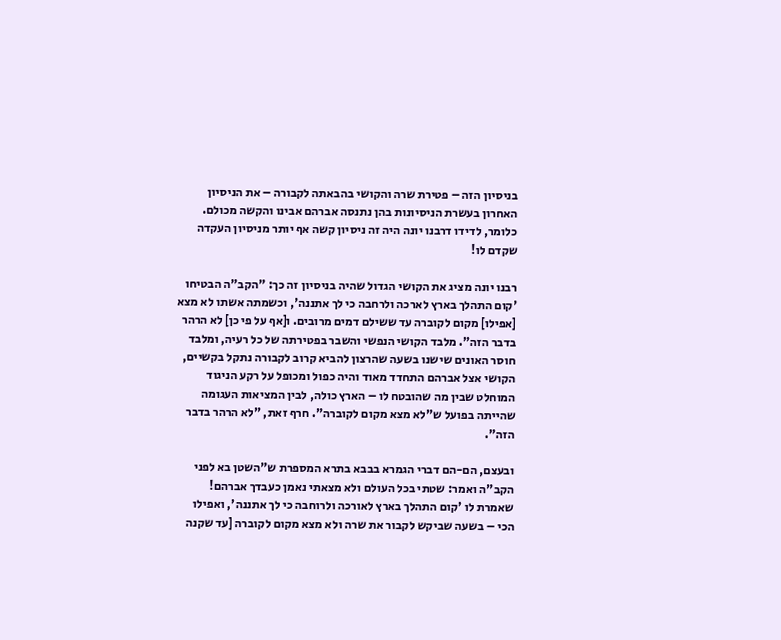בניסיון הזה – פטירת שרה והקושי בהבאתה לקבורה – את הניסיון האחרון בעשרת הניסיונות בהן נתנסה אברהם אבינו והקשה מכולם. כלומר, לדידו דרבנו יונה היה זה ניסיון קשה אף יותר מניסיון העקדה שקדם לו!

רבנו יונה מציג את הקושי הגדול שהיה בניסיון זה כך: "הקב"ה הבטיחו 'קום התהלך בארץ לארכה ולרחבה כי לך אתננה', וכשמתה אשתו לא מצא [אפילו] מקום לקוברה עד ששילם דמים מרובים. ו[אף על פי כן] לא הרהר בדבר הזה". מלבד הקושי הנפשי והשבר בפטירתה של כל רעיה, ומלבד חוסר האונים שישנו בשעה שהרצון להביא קרוב לקבורה נתקל בקשיים, הקושי אצל אברהם התחדד מאוד והיה כפול ומכופל על רקע הניגוד המוחלט שבין מה שהובטח לו – הארץ כולה, לבין המציאות העגומה שהייתה בפועל ש"לא מצא מקום לקוברה". חרף זאת, "לא הרהר בדבר הזה".

ובעצם, הם-הם דברי הגמרא בבבא בתרא המספרת ש"השטן בא לפני הקב"ה ואמר: שטתי בכל העולם ולא מצאתי נאמן כעבדך אברהם! שאמרת לו 'קום התהלך בארץ לאורכה ולרוחבה כי לך אתננה', ואפילו הכי – בשעה שביקש לקבור את שרה ולא מצא מקום לקוברה [עד שקנה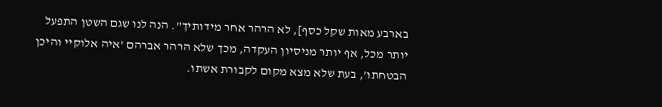בארבע מאות שקל כסף], לא הרהר אחר מידותיך". הנה לנו שגם השטן התפעל יותר מכל, אף יותר מניסיון העקדה, מכך שלא הרהר אברהם 'איה אלוקיי והיכן הבטחתו', בעת שלא מצא מקום לקבורת אשתו.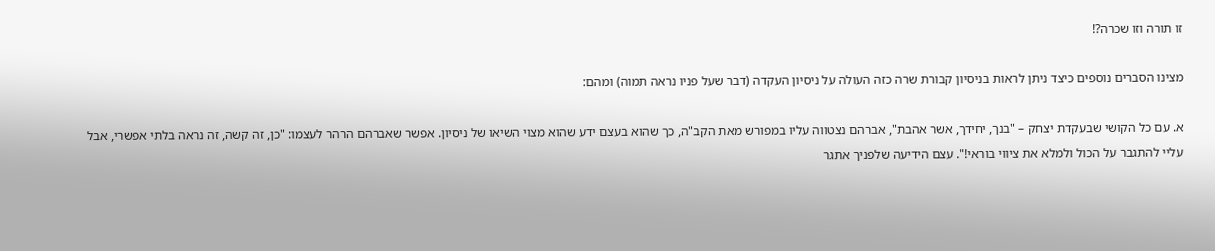זו תורה וזו שכרה?!

מצינו הסברים נוספים כיצד ניתן לראות בניסיון קבורת שרה כזה העולה על ניסיון העקדה (דבר שעל פניו נראה תמוה) ומהם:

א. עם כל הקושי שבעקדת יצחק – "בנך, יחידך, אשר אהבת", אברהם נצטווה עליו במפורש מאת הקב"ה, כך שהוא בעצם ידע שהוא מצוי השיאו של ניסיון. אפשר שאברהם הרהר לעצמו: "כן, זה קשה, זה נראה בלתי אפשרי, אבל עליי להתגבר על הכול ולמלא את ציווי בוראי!". עצם הידיעה שלפניך אתגר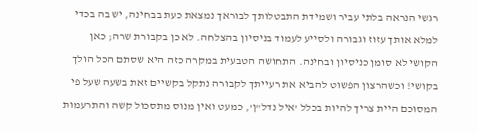רגשי הנראה בלתי עביר ושמידת התבטלותך לבוראך נמצאת כעת בבחינה, יש בה בכדי למלא אותך עזוז וגבורה ולסייע לעמוד בניסיון בהצלחה. לא כן בקבורת שרה; כאן הקושי לא סומן כניסיון ובחינה. התחושה הטבעית במקרה כזה היא שסתם הכל הולך בקושי! וכשהרצון הפשוט להביא את רעייתך לקבורה נתקל בקשיים זאת בשעה שעל פי המסוכם היית צריך להיות בכלל 'איל נדל"ן', כמעט ואין מנוס מתסכול קשה והתרעמות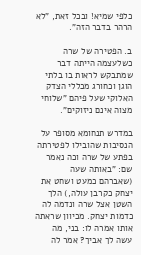כלפי שמיא! ובכל זאת, "לא הרהר בדבר הזה".

ב. הפטירה של שרה כשלעצמה הייתה דבר שמתבקש לראות בו בלתי הוגן וכחורג מכללי הצדק האלוקי שעל פיהם "שלוחי מצוה אינם ניזוקים".

במדרש תנחומא מסופר על הנסיבות שהובילו לפטירתה בפתע של שרה וכה נאמר שם: "באותה שעה (שאברהם כמעט ושחט את יצחק כקרבן עולה,) הלך השטן אצל שרה ונדמה לה כדמות יצחק. מכיוון שראתה אותו אמרה לו: בני, מה עשה לך אביך? אמר לה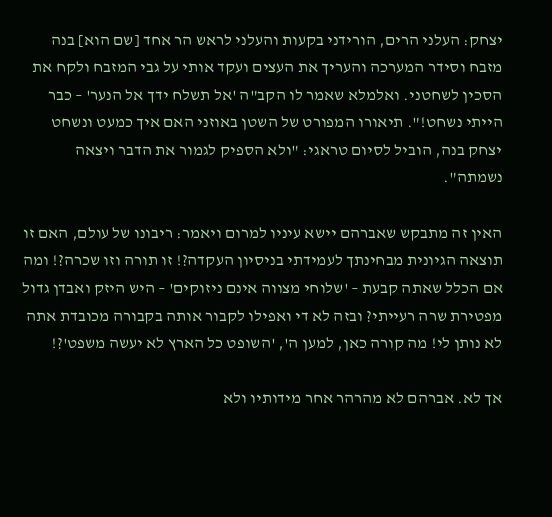יצחק: העלני הרים, הורידני בקעות והעלני לראש הר אחד [שם הוא] בנה מזבח וסידר המערכה והעריך את העצים ועקד אותי על גבי המזבח ולקח את הסכין לשחטני. ואלמלא שאמר לו הקב"ה 'אל תשלח ידך אל הנער' – כבר הייתי נשחט!". תיאורו המפורט של השטן באוזני האם איך כמעט ונשחט יצחק בנה, הוביל לסיום טראגי: "ולא הספיק לגמור את הדבר ויצאה נשמתה".

האין זה מתבקש שאברהם יישא עיניו למרום ויאמר: ריבונו של עולם, האם זו תוצאה הגיונית מבחינתך לעמידתי בניסיון העקדה?! זו תורה וזו שכרה?! ומה אם הכלל שאתה קבעת – 'שלוחי מצווה אינם ניזוקים' – היש היזק ואבדן גדול מפטירת שרה רעייתי? ובזה לא די ואפילו לקבור אותה בקבורה מכובדת אתה לא נותן לי! מה קורה כאן, למען ה', 'השופט כל הארץ לא יעשה משפט'?!

אך לא. אברהם לא מהרהר אחר מידותיו ולא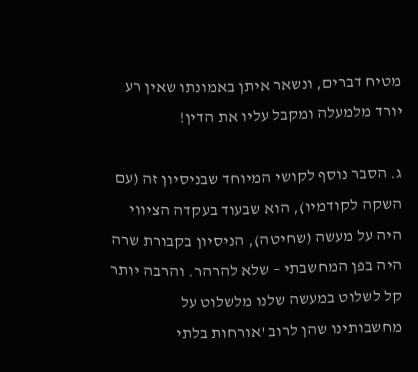מטיח דברים, ונשאר איתן באמונתו שאין רע יורד מלמעלה ומקבל עליו את הדין!

ג. הסבר נוסף לקושי המיוחד שבניסיון זה (עם השקה לקודמיו), הוא שבעוד בעקדה הציווי היה על מעשה (שחיטה), הניסיון בקבורת שרה היה בפן המחשבתי – שלא להרהר. והרבה יותר קל לשלוט במעשה שלנו מלשלוט על מחשבותינו שהן לרוב 'אורחות בלתי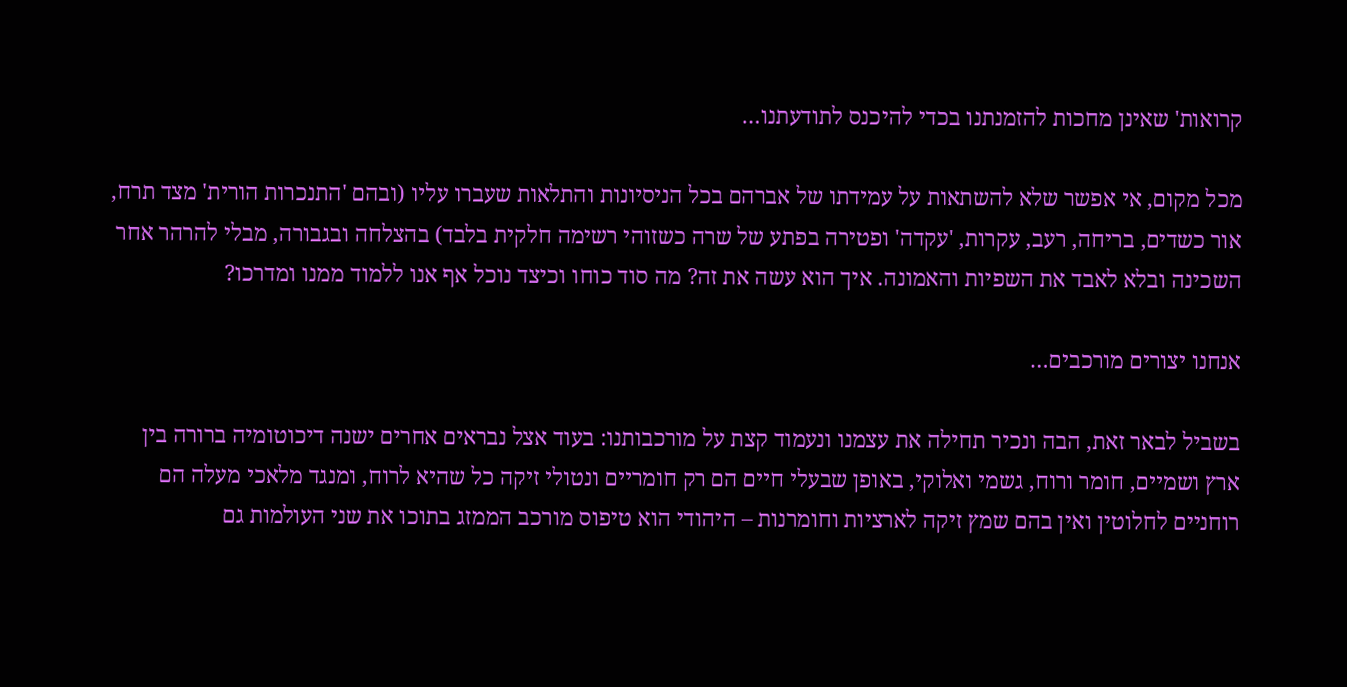קרואות' שאינן מחכות להזמנתנו בכדי להיכנס לתודעתנו…

מכל מקום, אי אפשר שלא להשתאות על עמידתו של אברהם בכל הניסיונות והתלאות שעברו עליו (ובהם 'התנכרות הורית' מצד תרח, אור כשדים, בריחה, רעב, עקרות, 'עקדה' ופטירה בפתע של שרה כשזוהי רשימה חלקית בלבד) בהצלחה ובגבורה, מבלי להרהר אחר השכינה ובלא לאבד את השפיות והאמונה. איך הוא עשה את זה? מה סוד כוחו וכיצד נוכל אף אנו ללמוד ממנו ומדרכו?

אנחנו יצורים מורכבים…

בשביל לבאר זאת, הבה ונכיר תחילה את עצמנו ונעמוד קצת על מורכבותנו: בעוד אצל נבראים אחרים ישנה דיכוטומיה ברורה בין ארץ ושמיים, חומר ורוח, גשמי ואלוקי, באופן שבעלי חיים הם רק חומריים ונטולי זיקה כל שהיא לרוח, ומנגד מלאכי מעלה הם רוחניים לחלוטין ואין בהם שמץ זיקה לארציות וחומרנות – היהודי הוא טיפוס מורכב הממזג בתוכו את שני העולמות גם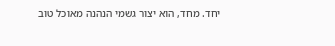יחד. מחד, הוא יצור גשמי הנהנה מאוכל טוב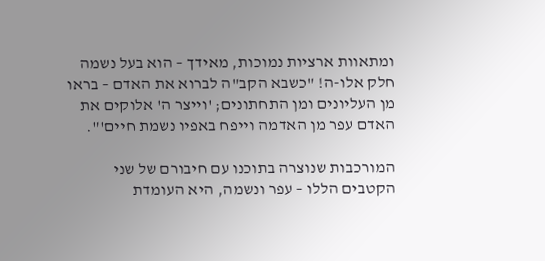ומתאוות ארציות נמוכות, מאידך – הוא בעל נשמה חלק אלו-ה! "כשבא הקב"ה לברוא את האדם – בראו מן העליונים ומן התחתונים; 'וייצר ה' אלוקים את האדם עפר מן האדמה וייפח באפיו נשמת חיים'".

המורכבות שנוצרה בתוכנו עם חיבורם של שני הקטבים הללו – עפר ונשמה, היא העומדת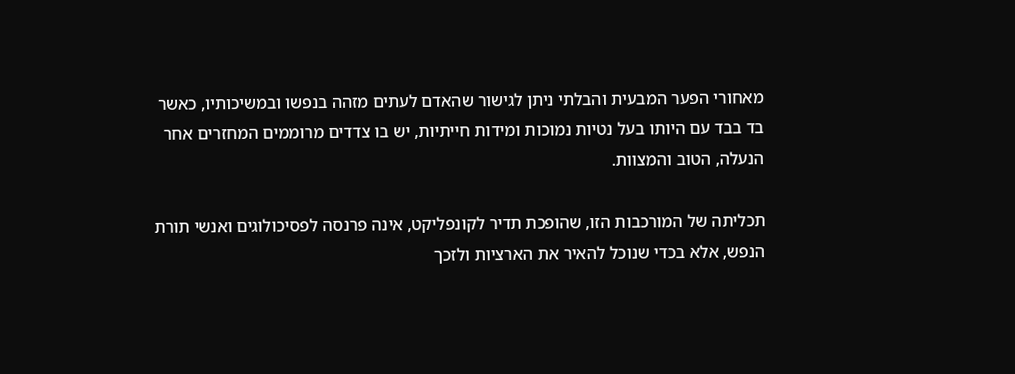מאחורי הפער המבעית והבלתי ניתן לגישור שהאדם לעתים מזהה בנפשו ובמשיכותיו, כאשר בד בבד עם היותו בעל נטיות נמוכות ומידות חייתיות, יש בו צדדים מרוממים המחזרים אחר הנעלה, הטוב והמצוות.

תכליתה של המורכבות הזו, שהופכת תדיר לקונפליקט, אינה פרנסה לפסיכולוגים ואנשי תורת הנפש, אלא בכדי שנוכל להאיר את הארציות ולזכך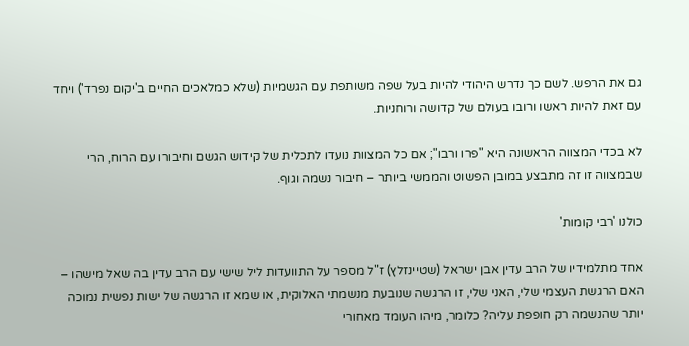גם את הרפש. לשם כך נדרש היהודי להיות בעל שפה משותפת עם הגשמיות (שלא כמלאכים החיים ב'יקום נפרד') ויחד עם זאת להיות ראשו ורובו בעולם של קדושה ורוחניות.

לא בכדי המצווה הראשונה היא "פרו ורבו"; אם כל המצוות נועדו לתכלית של קידוש הגשם וחיבורו עם הרוח, הרי שבמצווה זו זה מתבצע במובן הפשוט והממשי ביותר – חיבור נשמה וגוף.

כולנו 'רבי קומות'

אחד מתלמידיו של הרב עדין אבן ישראל (שטיינזלץ) ז"ל מספר על התוועדות ליל שישי עם הרב עדין בה שאל מישהו – האם הרגשת העצמי שלי, האני שלי, זו הרגשה שנובעת מנשמתי האלוקית, או שמא זו הרגשה של ישות נפשית נמוכה יותר שהנשמה רק חופפת עליה? כלומר, מיהו העומד מאחורי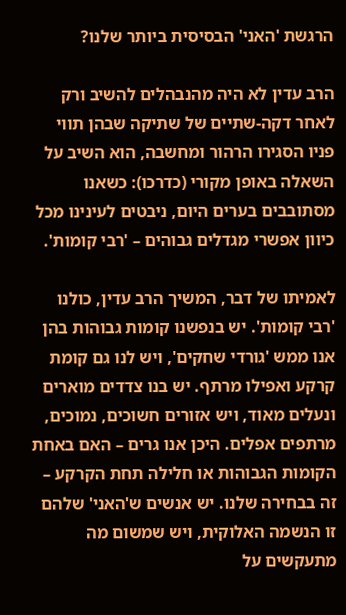הרגשת 'האני' הבסיסית ביותר שלנו?

הרב עדין לא היה מהנבהלים להשיב ורק לאחר דקה-שתיים של שתיקה שבהן תווי פניו הסגירו הרהור ומחשבה, הוא השיב על השאלה באופן מקורי (כדרכו): כשאנו מסתובבים בערים היום, ניבטים לעינינו מכל כיוון אפשרי מגדלים גבוהים – 'רבי קומות'.

לאמיתו של דבר, המשיך הרב עדין, כולנו 'רבי קומות'. יש בנפשנו קומות גבוהות בהן אנו ממש 'גורדי שחקים', ויש לנו גם קומת קרקע ואפילו מרתף. יש בנו צדדים מוארים ונעלים מאוד, ויש אזורים חשוכים, נמוכים, מרתפים אפלים. היכן אנו גרים – האם באחת הקומות הגבוהות או חלילה תחת הקרקע – זה בבחירה שלנו. יש אנשים ש'האני' שלהם זו הנשמה האלוקית, ויש שמשום מה מתעקשים על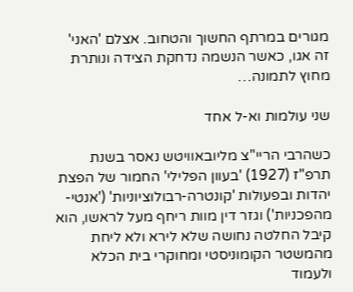מגורים במרתף החשוך והטחוב. אצלם 'האני' זה אגו, כאשר הנשמה נדחקת הצידה ונותרת מחוץ לתמונה…

שני עולמות וא-ל אחד

כשהרבי הריי"צ מליובאוויטש נאסר בשנת תרפ"ז (1927) 'בעוון הפלילי' החמור של הפצת יהדות ובפעולות 'קונטרה-רבולוציוניות' ('אנטי-מהפכניות') וגזר דין מוות ריחף מעל לראשו, הוא קיבל החלטה נחושה שלא לירא ולא ליחת מהמשטר הקומוניסטי ומחוקרי בית הכלא ולעמוד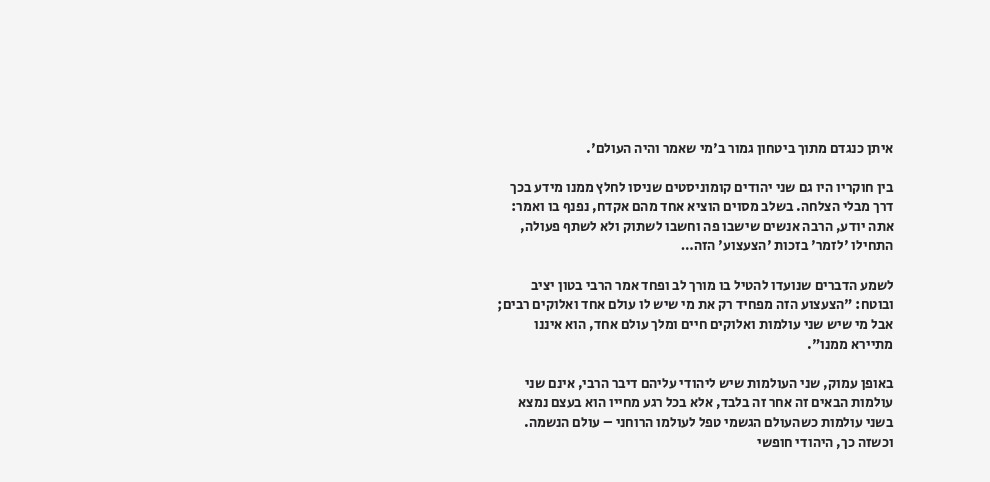איתן כנגדם מתוך ביטחון גמור ב'מי שאמר והיה העולם'.

בין חוקריו היו גם שני יהודים קומוניסטים שניסו לחלץ ממנו מידע בכך דרך מבלי הצלחה. בשלב מסוים הוציא אחד מהם אקדח, נפנף בו ואמר: אתה יודע, הרבה אנשים שישבו פה וחשבו לשתוק ולא לשתף פעולה, התחילו 'לזמר' בזכות 'הצעצוע' הזה…

לשמע הדברים שנועדו להטיל בו מורך לב ופחד אמר הרבי בטון יציב ובוטח: "הצעצוע הזה מפחיד רק את מי שיש לו עולם אחד ואלוקים רבים; אבל מי שיש שני עולמות ואלוקים חיים ומלך עולם אחד, הוא איננו מתיירא ממנו".

באופן עמוק, שני העולמות שיש ליהודי עליהם דיבר הרבי, אינם שני עולמות הבאים זה אחר זה בלבד, אלא בכל רגע מחייו הוא בעצם נמצא בשני עולמות כשהעולם הגשמי טפל לעולמו הרוחני – עולם הנשמה. וכשזה כך, היהודי חופשי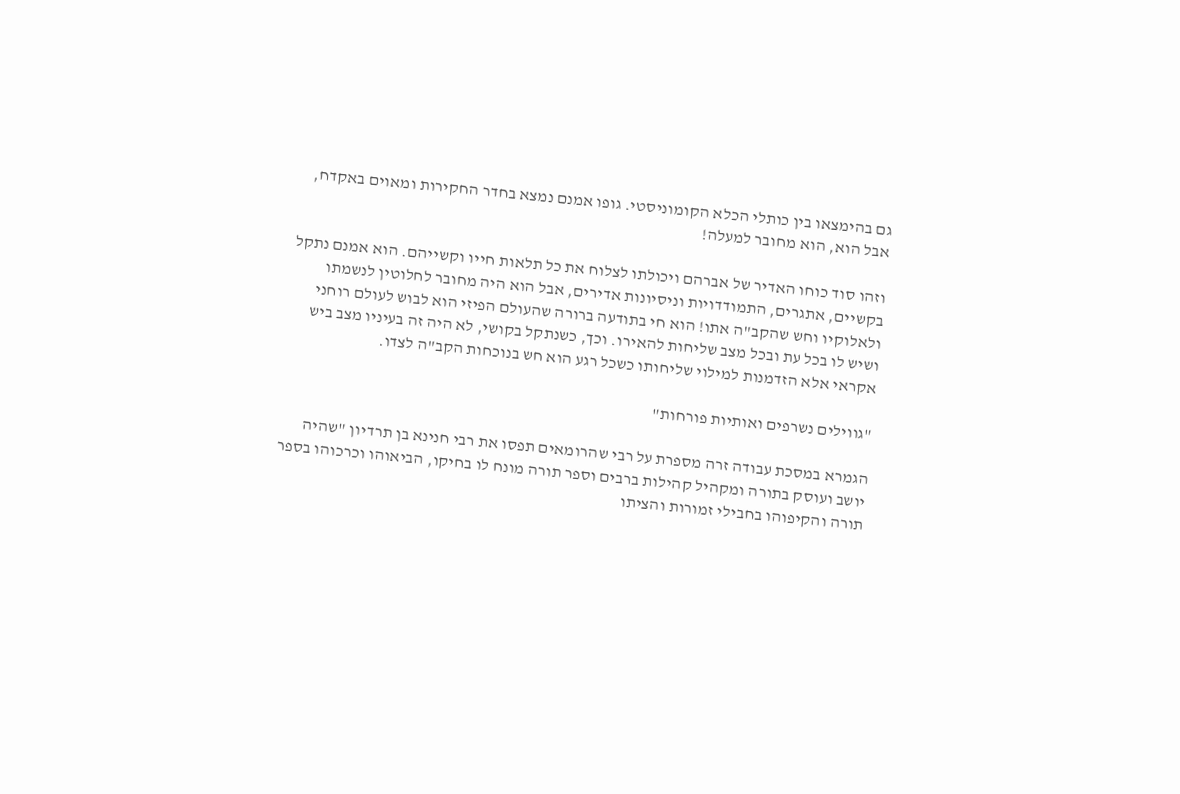גם בהימצאו בין כותלי הכלא הקומוניסטי. גופו אמנם נמצא בחדר החקירות ומאוים באקדח, אבל הוא, הוא מחובר למעלה!

וזהו סוד כוחו האדיר של אברהם ויכולתו לצלוח את כל תלאות חייו וקשייהם. הוא אמנם נתקל בקשיים, אתגרים, התמודדויות וניסיונות אדירים, אבל הוא היה מחובר לחלוטין לנשמתו ולאלוקיו וחש שהקב"ה אתו! הוא חי בתודעה ברורה שהעולם הפיזי הוא לבוש לעולם רוחני ושיש לו בכל עת ובכל מצב שליחות להאירו. וכך, כשנתקל בקושי, לא היה זה בעיניו מצב ביש אקראי אלא הזדמנות למילוי שליחותו כשכל רגע הוא חש בנוכחות הקב"ה לצדו.

"גווילים נשרפים ואותיות פורחות"

הגמרא במסכת עבודה זרה מספרת על רבי שהרומאים תפסו את רבי חנינא בן תרדיון "שהיה יושב ועוסק בתורה ומקהיל קהילות ברבים וספר תורה מונח לו בחיקו, הביאוהו וכרכוהו בספר תורה והקיפוהו בחבילי זמורות והציתו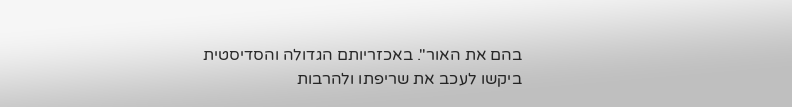בהם את האור". באכזריותם הגדולה והסדיסטית ביקשו לעכב את שריפתו ולהרבות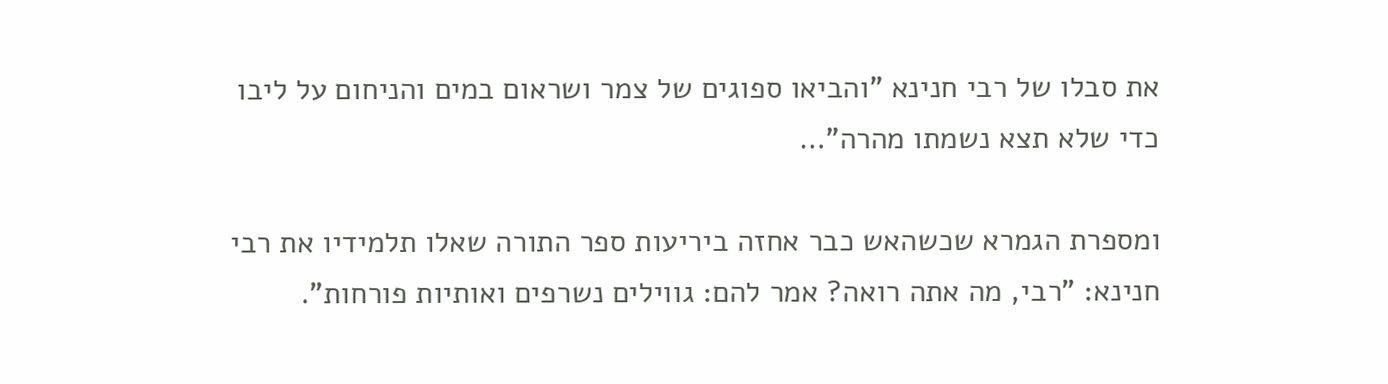את סבלו של רבי חנינא "והביאו ספוגים של צמר ושראום במים והניחום על ליבו כדי שלא תצא נשמתו מהרה"…

ומספרת הגמרא שכשהאש כבר אחזה ביריעות ספר התורה שאלו תלמידיו את רבי חנינא: "רבי, מה אתה רואה? אמר להם: גווילים נשרפים ואותיות פורחות".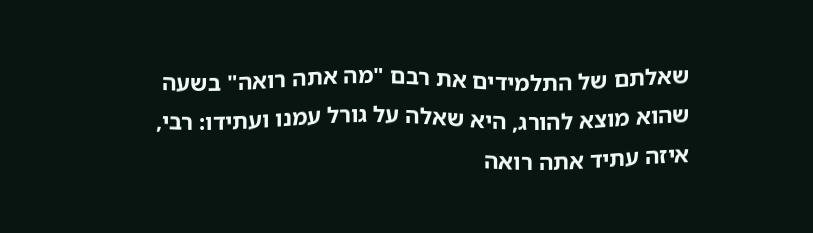שאלתם של התלמידים את רבם "מה אתה רואה" בשעה שהוא מוצא להורג, היא שאלה על גורל עמנו ועתידו: רבי, איזה עתיד אתה רואה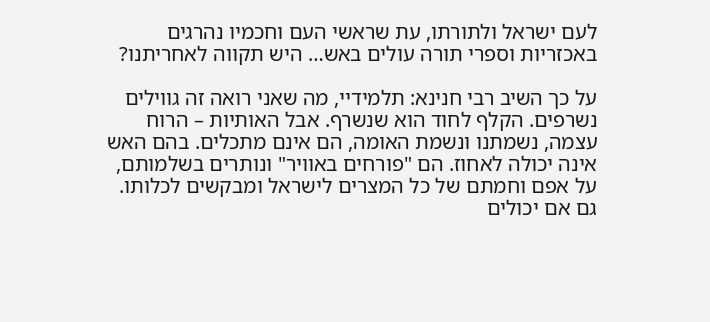לעם ישראל ולתורתו, עת שראשי העם וחכמיו נהרגים באכזריות וספרי תורה עולים באש… היש תקווה לאחריתנו?

על כך השיב רבי חנינא: תלמידיי, מה שאני רואה זה גווילים נשרפים. הקלף לחוד הוא שנשרף. אבל האותיות – הרוח עצמה, נשמתנו ונשמת האומה, הם אינם מתכלים. בהם האש אינה יכולה לאחוז. הם "פורחים באוויר" ונותרים בשלמותם, על אפם וחמתם של כל המצרים לישראל ומבקשים לכלותו. גם אם יכולים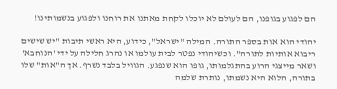הם לפגוע בגופנו, הם לעולם לא יוכלו לקחת מאתנו את רוחנו ולפגוע בנשמותינו!

יהודי הוא אות בספר התורה. המילה "ישראל", כידוע, היא ראשי תיבות "יש שישים ריבוא אותיות לתורה". וכשיהודי נפטר לבית עולמו או נהרג חלילה על ידי 'הנוחבא' ושאר מייצגי הרוע בהתגלמותו, גופו הוא שנפגע. הגוויל בלבד נשרף. אך ה"אות" שלו בתורה, הלוא היא נשמתו, נותרת שלמה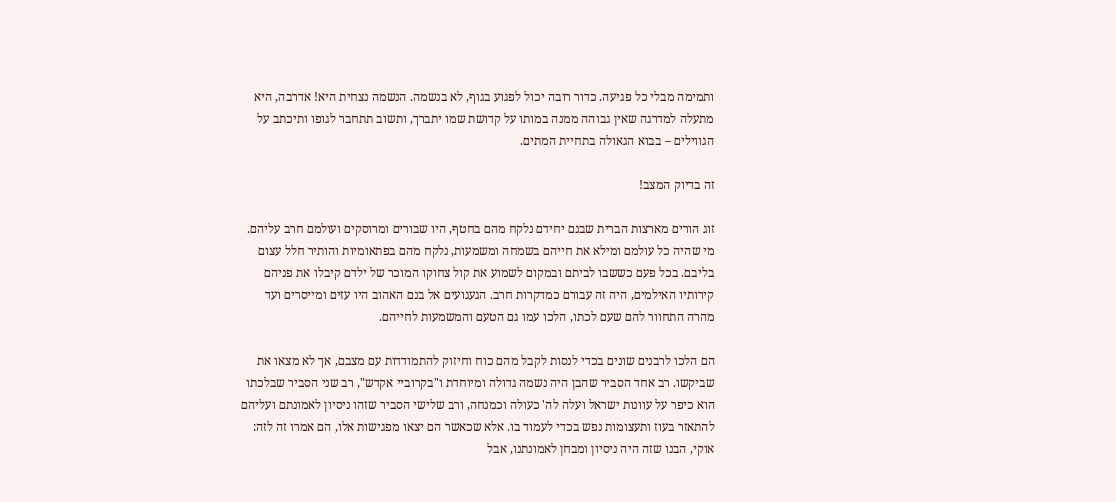ותמימה מבלי כל פגיעה. כדור רובה יכול לפגוע בגוף, לא בנשמה. הנשמה נצחית היא! אדרבה, היא מתעלה למדרגה שאין גבוהה ממנה במותו על קדושת שמו יתברך, ותשוב תתחבר לגופו ותיכתב על הגווילים – בבוא הגאולה בתחיית המתים.

זה בדיוק המצב!

זוג הורים מארצות הברית שבנם יחידם נלקח מהם בחטף, היו שבורים ומרוסקים ועולמם חרב עליהם. מי שהיה כל עולמם ומילא את חייהם בשמחה ומשמעות, נלקח מהם בפתאומיות והותיר חלל עצום בליבם. בכל פעם כששבו לביתם ובמקום לשמוע את קול צחוקו המוכר של ילדם קיבלו את פניהם קירותיו האילמים, היה זה עבורם כמדקרות חרב. הגעגועים אל בנם האהוב היו עזים ומייסרים ועד מהרה התחוור להם שעם לכתו, הלכו עמו גם הטעם והמשמעות לחייהם.

הם הלכו לרבנים שונים בכדי לנסות לקבל מהם כוח וחיזוק להתמודדות עם מצבם, אך לא מצאו את שביקשו. רב אחד הסביר שהבן היה נשמה גדולה ומיוחדת ו"בקרוביי אקדש", רב שני הסביר שבלכתו הוא כיפר על עוונות ישראל ועלה לה' כעולה וכמנחה, ורב שלישי הסביר שזהו ניסיון לאמונתם ועליהם להתאזר בעוז ותעצומות נפש בכדי לעמוד בו. אלא שכאשר הם יצאו מפגישות אלו, הם אמרו זה לזה: אוקי, הבנו שזה היה ניסיון ומבחן לאמונתנו, אבל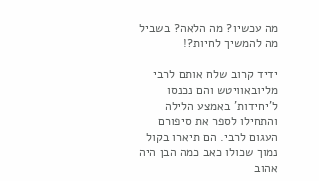מה עכשיו? מה הלאה? בשביל מה להמשיך לחיות?!

ידיד קרוב שלח אותם לרבי מליובאוויטש והם נכנסו ל'יחידות' באמצע הלילה והתחילו לספר את סיפורם העגום לרבי. הם תיארו בקול נמוך שכולו כאב כמה הבן היה אהוב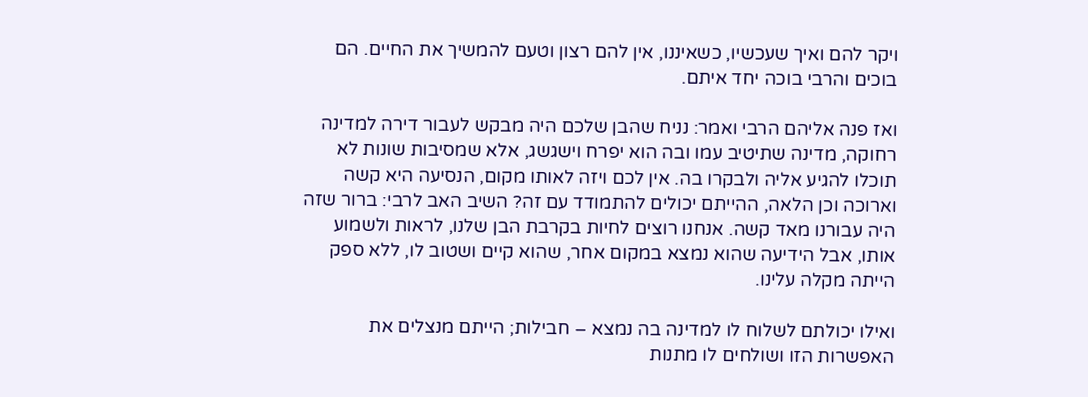ויקר להם ואיך שעכשיו, כשאיננו, אין להם רצון וטעם להמשיך את החיים. הם בוכים והרבי בוכה יחד איתם.

ואז פנה אליהם הרבי ואמר: נניח שהבן שלכם היה מבקש לעבור דירה למדינה רחוקה, מדינה שתיטיב עמו ובה הוא יפרח וישגשג, אלא שמסיבות שונות לא תוכלו להגיע אליה ולבקרו בה. אין לכם ויזה לאותו מקום, הנסיעה היא קשה וארוכה וכן הלאה, ההייתם יכולים להתמודד עם זה? השיב האב לרבי: ברור שזה היה עבורנו מאד קשה. אנחנו רוצים לחיות בקרבת הבן שלנו, לראות ולשמוע אותו, אבל הידיעה שהוא נמצא במקום אחר, שהוא קיים ושטוב לו, ללא ספק הייתה מקלה עלינו.

ואילו יכולתם לשלוח לו למדינה בה נמצא – חבילות; הייתם מנצלים את האפשרות הזו ושולחים לו מתנות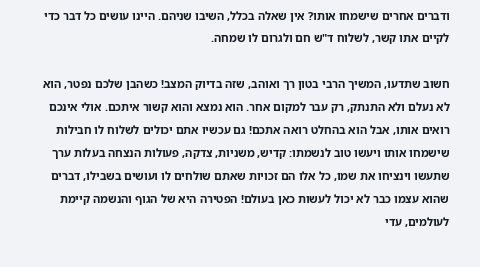ודברים אחרים שישמחו אותו? אין שאלה בכלל, השיבו שניהם. היינו עושים כל דבר כדי לקיים אתו קשר, לשלוח ד"ש חם ולגרום לו שמחה.

חשוב שתדעו, המשיך הרבי בטון רך ואוהב, שזה בדיוק המצב! כשהבן שלכם נפטר, הוא לא נעלם ולא התנתק, רק עבר למקום אחר. הוא נמצא והוא קשור איתכם. אולי אינכם רואים אותו, אבל הוא בהחלט רואה אתכם! גם עכשיו אתם יכולים לשלוח לו חבילות שישמחו אותו ויעשו טוב לנשמתו: קדיש, משניות, צדקה, פעולות הנצחה בעלות ערך שתעשו וינציחו את שמו, כל אלו הם זכויות שאתם שולחים לו ועושים בשבילו, דברים שהוא עצמו כבר לא יכול לעשות כאן בעולם! הפטירה היא של הגוף והנשמה קיימת לעולמים, עדי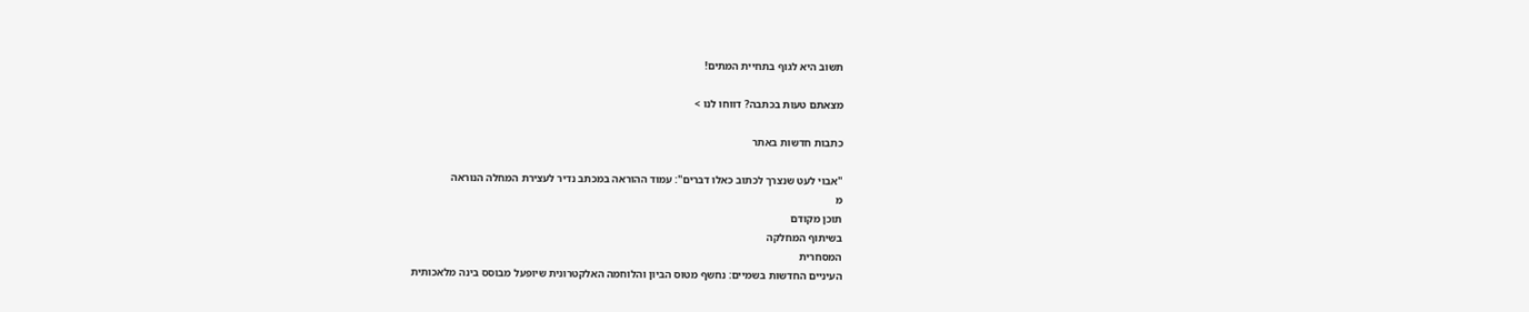תשוב היא לגוף בתחיית המתים!

מצאתם טעות בכתבה? דווחו לנו >

כתבות חדשות באתר

"אבוי לעט שנצרך לכתוב כאלו דברים": עמוד ההוראה במכתב נדיר לעצירת המחלה הנוראה
מ
תוכן מקודם
בשיתוף המחלקה
המסחרית
העיניים החדשות בשמיים: נחשף מטוס הביון והלוחמה האלקטרונית שיופעל מבוסס בינה מלאכותית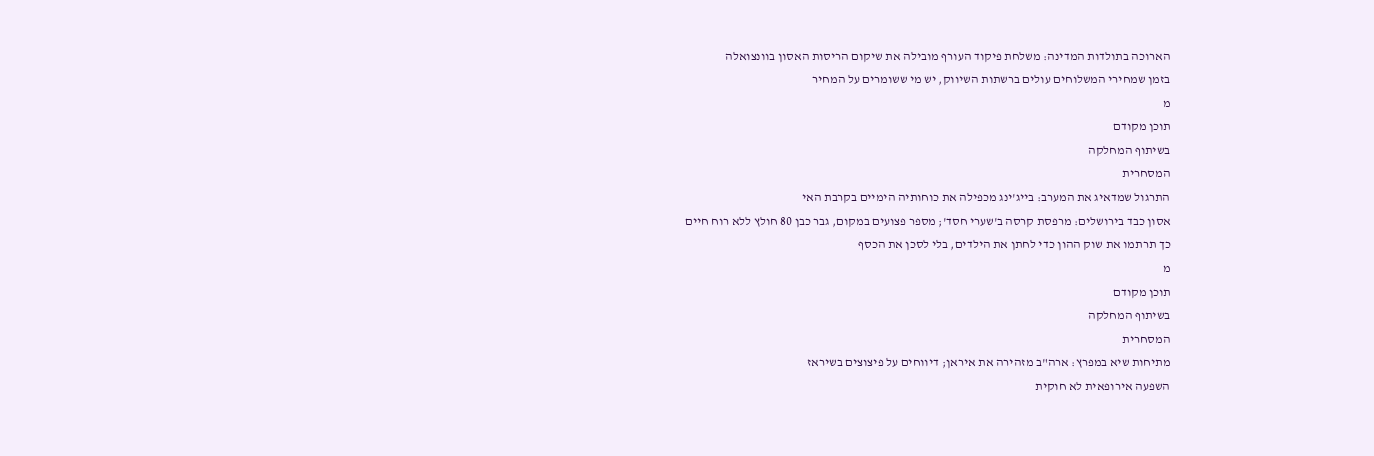הארוכה בתולדות המדינה: משלחת פיקוד העורף מובילה את שיקום הריסות האסון בוונצואלה
בזמן שמחירי המשלוחים עולים ברשתות השיווק, יש מי ששומרים על המחיר
מ
תוכן מקודם
בשיתוף המחלקה
המסחרית
התרגול שמדאיג את המערב: בייג'ינג מכפילה את כוחותיה הימיים בקרבת האי
אסון כבד בירושלים: מרפסת קרסה ב'שערי חסד'; מספר פצועים במקום, גבר כבן 80 חולץ ללא רוח חיים
כך תרתמו את שוק ההון כדי לחתן את הילדים, בלי לסכן את הכסף
מ
תוכן מקודם
בשיתוף המחלקה
המסחרית
מתיחות שיא במפרץ: ארה"ב מזהירה את איראן; דיווחים על פיצוצים בשיראז
השפעה אירופאית לא חוקית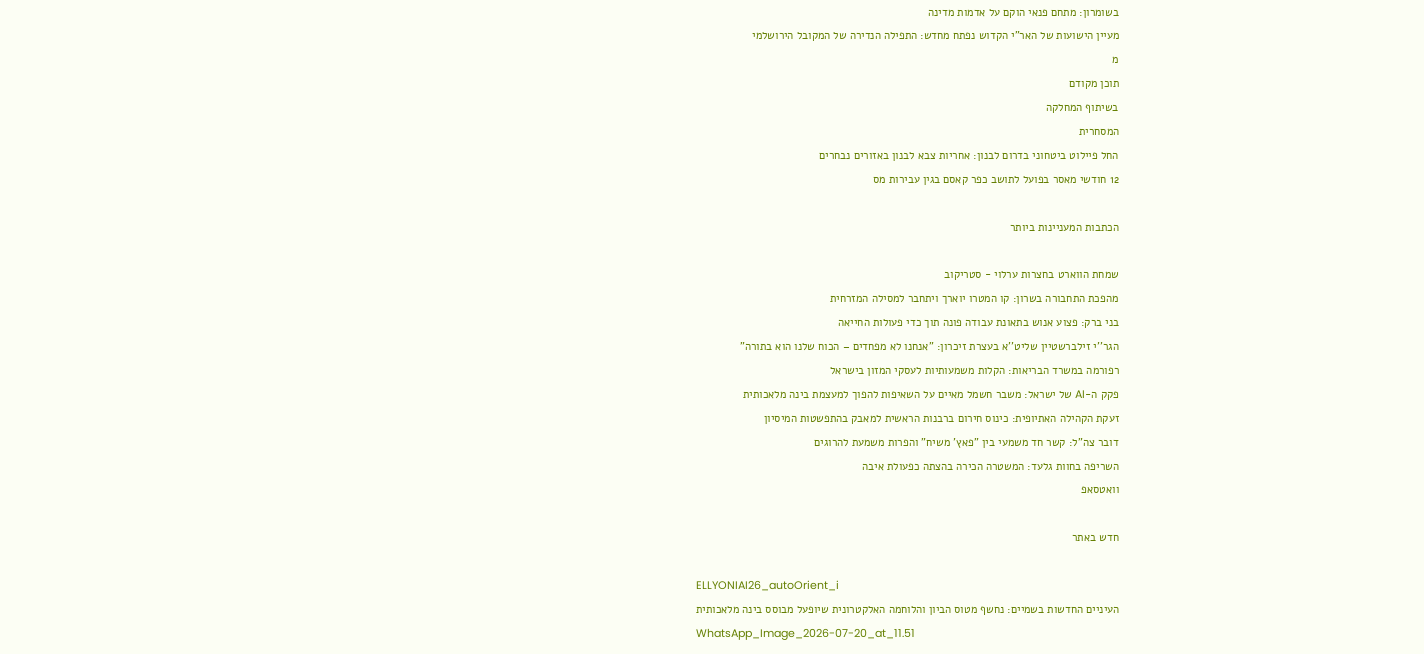בשומרון: מתחם פנאי הוקם על אדמות מדינה
מעיין הישועות של האר"י הקדוש נפתח מחדש: התפילה הנדירה של המקובל הירושלמי
מ
תוכן מקודם
בשיתוף המחלקה
המסחרית
החל פיילוט ביטחוני בדרום לבנון: אחריות צבא לבנון באזורים נבחרים
12 חודשי מאסר בפועל לתושב כפר קאסם בגין עבירות מס

הכתבות המעניינות ביותר

שמחת הווארט בחצרות ערלוי - סטריקוב
מהפכת התחבורה בשרון: קו המטרו יוארך ויתחבר למסילה המזרחית
בני ברק: פצוע אנוש בתאונת עבודה פונה תוך כדי פעולות החייאה
הגר''י זילברשטיין שליט''א בעצרת זיכרון: "אנחנו לא מפחדים – הכוח שלנו הוא בתורה"
רפורמה במשרד הבריאות: הקלות משמעותיות לעסקי המזון בישראל
פקק ה-AI של ישראל: משבר חשמל מאיים על השאיפות להפוך למעצמת בינה מלאכותית
זעקת הקהילה האתיופית: כינוס חירום ברבנות הראשית למאבק בהתפשטות המיסיון
דובר צה"ל: קשר חד משמעי בין "פאץ' משיח" והפרות משמעת להרוגים
השריפה בחוות גלעד: המשטרה הכירה בהצתה כפעולת איבה
וואטסאפ

חדש באתר

ELLYONIAI26_autoOrient_i
העיניים החדשות בשמיים: נחשף מטוס הביון והלוחמה האלקטרונית שיופעל מבוסס בינה מלאכותית
WhatsApp_Image_2026-07-20_at_11.51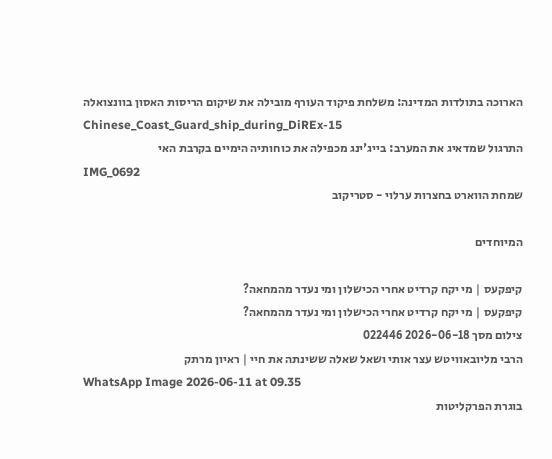הארוכה בתולדות המדינה: משלחת פיקוד העורף מובילה את שיקום הריסות האסון בוונצואלה
Chinese_Coast_Guard_ship_during_DiREx-15
התרגול שמדאיג את המערב: בייג'ינג מכפילה את כוחותיה הימיים בקרבת האי
IMG_0692
שמחת הווארט בחצרות ערלוי - סטריקוב

המיוחדים

קיפקעס | מי יקח קרדיט אחרי הכישלון ומי נעדר מהמחאה?
קיפקעס | מי יקח קרדיט אחרי הכישלון ומי נעדר מהמחאה?
צילום מסך 2026-06-18 022446
הרבי מליובאוויטש עצר אותי ושאל שאלה ששינתה את חיי | ראיון מרתק
WhatsApp Image 2026-06-11 at 09.35
בוגרת הפרקליטות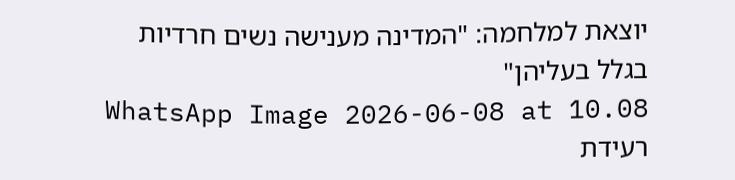יוצאת למלחמה: "המדינה מענישה נשים חרדיות בגלל בעליהן"
WhatsApp Image 2026-06-08 at 10.08
רעידת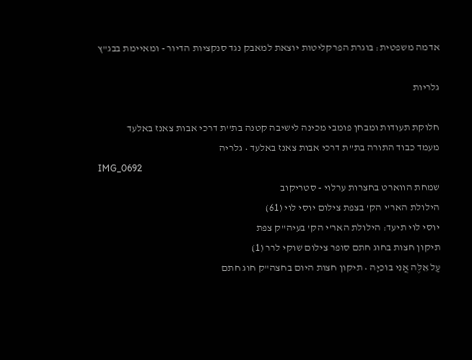אדמה משפטית: בוגרת הפרקליטות יוצאת למאבק נגד סנקציות הדיור - ומאיימת בבג"ץ

גלריות

חלוקת תעודות ומבחן פומבי מכינה לישיבה קטנה בת''ת דרכי אבות צאנז באלעד
מעמד כבוד התורה בת"ת דרכי אבות צאנז באלעד • גלריה
IMG_0692
שמחת הווארט בחצרות ערלוי - סטריקוב
הילולת האר'י הק' בצפת צילום יוסי לוי (61)
יוסי לוי תיעד: הילולת האר'י הק' בעיה"ק צפת
תיקון חצות בחוג חתם סופר צילום שוקי לרר (1)
עַל אֵלֶּה אֲנִי בוֹכִיָּה • תיקון חצות היום בחצה"ק חוג חתם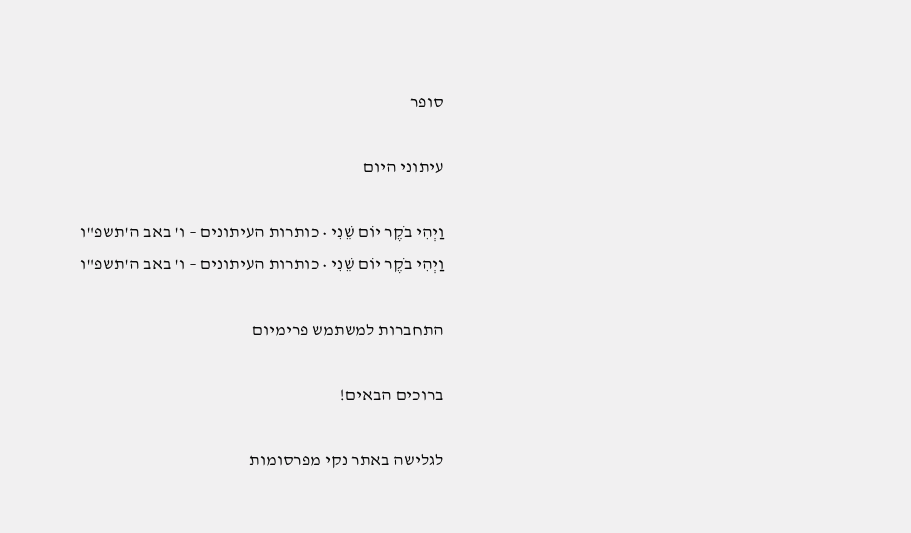סופר

עיתוני היום

וַיְהִי בֹקֶר יוֹם שֵׁנִי • כותרות העיתונים – ו' באב ה'תשפ"ו
וַיְהִי בֹקֶר יוֹם שֵׁנִי • כותרות העיתונים – ו' באב ה'תשפ"ו

התחברות למשתמש פרימיום

ברוכים הבאים!

לגלישה באתר נקי מפרסומות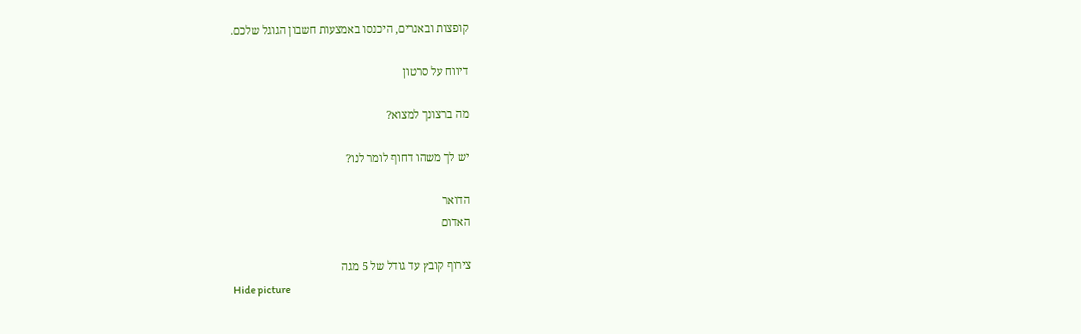קופצות ובאנרים, היכנסו באמצעות חשבון הגוגל שלכם.

דיווח על סרטון

מה ברצונך למצוא?

יש לך משהו דחוף לומר לנו?

הדואר
האדום

צירוף קובץ עד גודל של 5 מגה
Hide picture